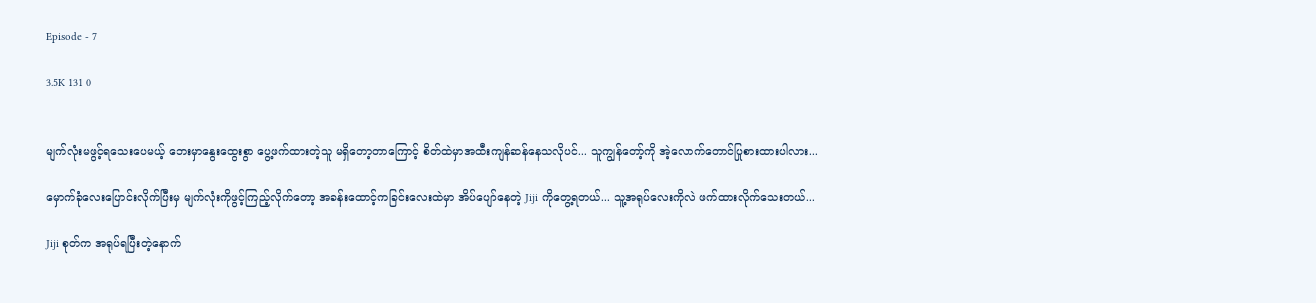Episode - 7

3.5K 131 0


မျက်လုံးမဖွင့်ရသေးပေမယ့် ဘေးမှာနွေးထွေးစွာ ပွေ့ဖက်ထားတဲ့သူ မရှိတော့တာကြောင့် စိတ်ထဲမှာအထီးကျန်ဆန်နေသလိုပင်... သူကျွန်တော့်ကို အဲ့လောက်တောင်ပြုစားထားပါလား...

မှောက်ခုံလေးပြောင်းလိုက်ပြီးမှ မျက်လုံးကိုဖွင့်ကြည့်လိုက်တော့ အခန်းထောင့်ကခြင်းလေးထဲမှာ အိပ်ပျော်နေတဲ့ Jiji ကိုတွေ့ရတယ်... သူ့အရုပ်လေးကိုလဲ ဖက်ထားလိုက်သေးတယ်...

Jiji စုတ်က အရုပ်ရပြီးတဲ့နောက်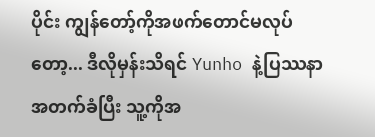ပိုင်း ကျွန်တော့်ကိုအဖက်တောင်မလုပ်တော့... ဒီလိုမှန်းသိရင် Yunho နဲ့ပြဿနာအတက်ခံပြီး သူ့ကိုအ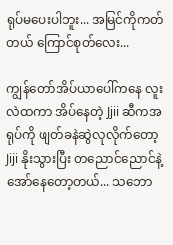ရုပ်မပေးပါဘူး... အမြင်ကိုကတ်တယ် ကြောင်စုတ်လေး...

ကျွန်တော်အိပ်ယာပေါ်ကနေ လူးလဲထကာ အိပ်နေတဲ့ Jjii ဆီကအရုပ်ကို ဖျတ်ခနဲဆွဲလုလိုက်တော့ Jiji နိုးသွားပြီး တညောင်ညောင်နဲ့ အော်နေတော့တယ်... သဘော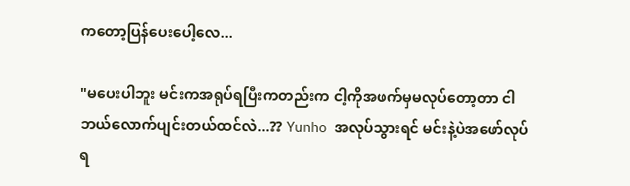ကတော့ပြန်ပေးပေါ့လေ...

"မပေးပါဘူး မင်းကအရုပ်ရပြီးကတည်းက ငါ့ကိုအဖက်မှမလုပ်တော့တာ ငါဘယ်လောက်ပျင်းတယ်ထင်လဲ...?? Yunho အလုပ်သွားရင် မင်းနဲ့ပဲအဖော်လုပ်ရ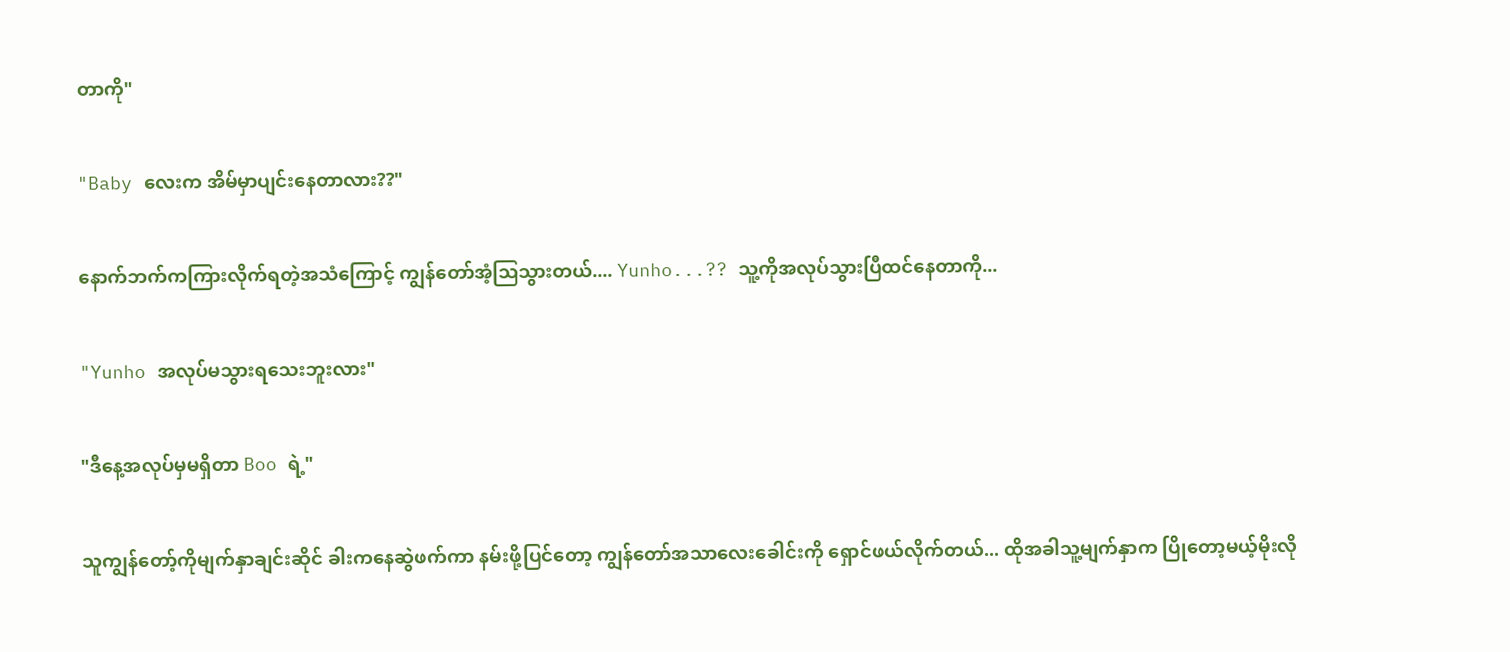တာကို"

"Baby လေးက အိမ်မှာပျင်းနေတာလား??"

နောက်ဘက်ကကြားလိုက်ရတဲ့အသံကြောင့် ကျွန်တော်အံ့ဩသွားတယ်.... Yunho...?? သူ့ကိုအလုပ်သွားပြီထင်နေတာကို...

"Yunho အလုပ်မသွားရသေးဘူးလား"

"ဒီနေ့အလုပ်မှမရှိတာ Boo ရဲ့"

သူကျွန်တော့်ကိုမျက်နှာချင်းဆိုင် ခါးကနေဆွဲဖက်ကာ နမ်းဖို့ပြင်တော့ ကျွန်တော်အသာလေးခေါင်းကို ရှောင်ဖယ်လိုက်တယ်... ထိုအခါသူ့မျက်နှာက ပြိုတော့မယ့်မိုးလို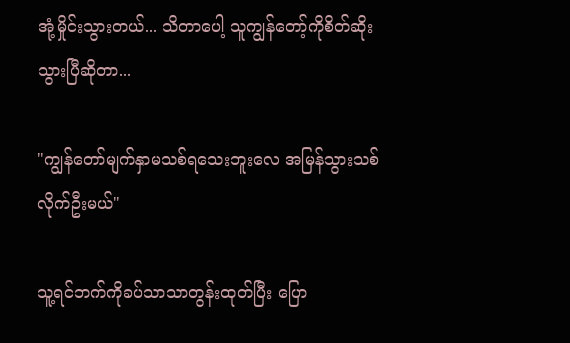အုံ့မှိုင်းသွားတယ်... သိတာပေါ့ သူကျွန်တော့်ကိုစိတ်ဆိုးသွားပြီဆိုတာ...

"ကျွန်တော်မျက်နှာမသစ်ရသေးဘူးလေ အမြန်သွားသစ်လိုက်ဦးမယ်"

သူ့ရင်ဘက်ကိုခပ်သာသာတွန်းထုတ်ပြီး ပြော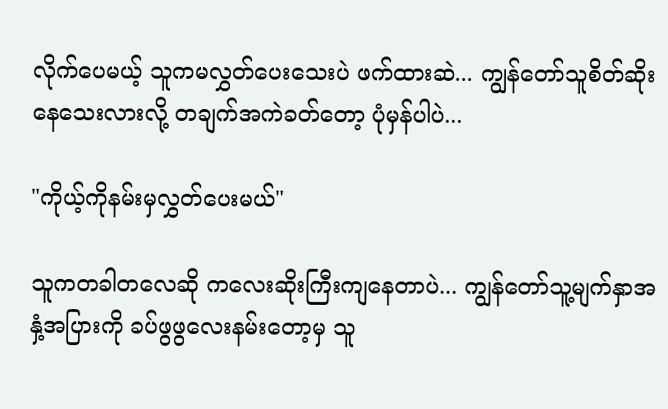လိုက်ပေမယ့် သူကမလွှတ်ပေးသေးပဲ ဖက်ထားဆဲ... ကျွန်တော်သူစိတ်ဆိုးနေသေးလားလို့ တချက်အကဲခတ်တော့ ပုံမှန်ပါပဲ...

"ကိုယ့်ကိုနမ်းမှလွှတ်ပေးမယ်"

သူကတခါတလေဆို ကလေးဆိုးကြီးကျနေတာပဲ... ကျွန်တော်သူ့မျက်နှာအနှံ့အပြားကို ခပ်ဖွဖွလေးနမ်းတော့မှ သူ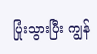ပြုံးသွားပြီး ကျွန်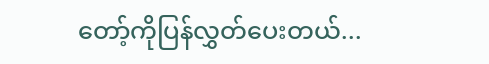တော့်ကိုပြန်လွှတ်ပေးတယ်...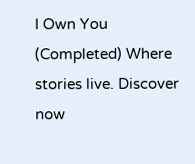I Own You (Completed) Where stories live. Discover now